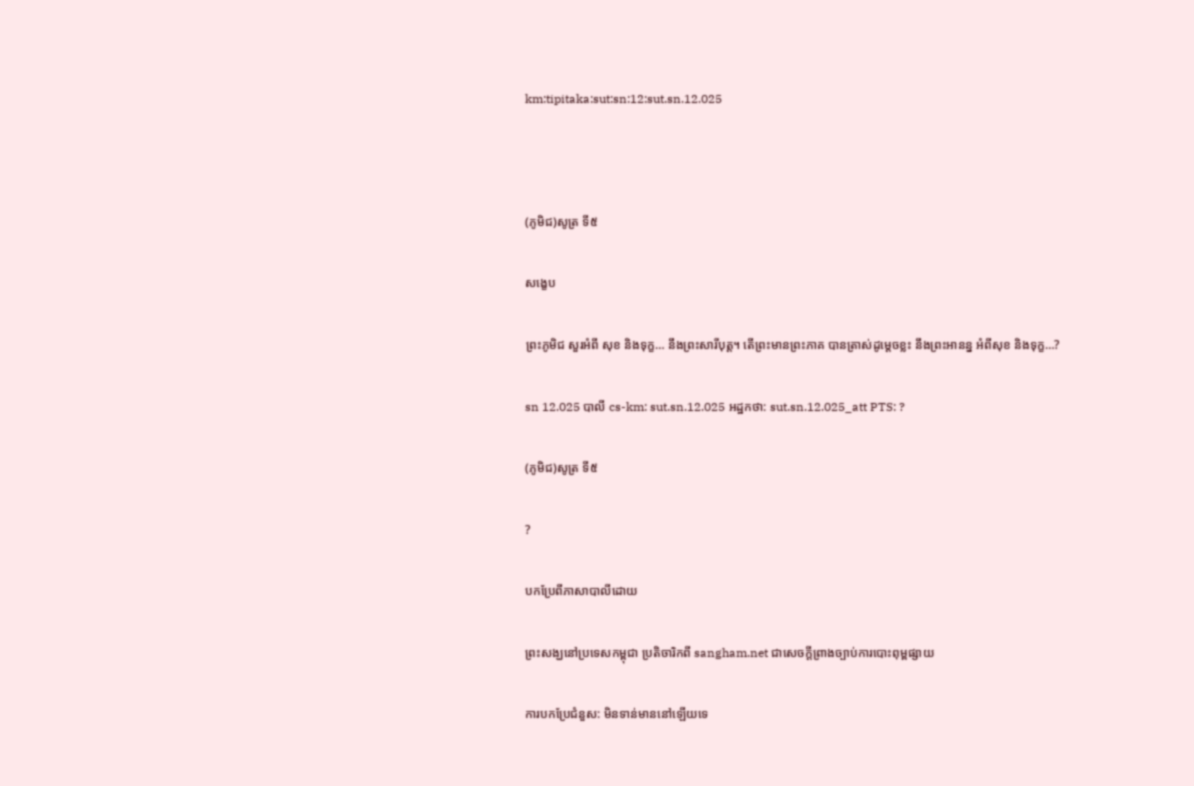km:tipitaka:sut:sn:12:sut.sn.12.025



(ភូមិជ)សូត្រ ទី៥

សង្ខេប

ព្រះភូមិជ សួរអំពី សុខ និងទុក្ខ… នឹងព្រះសារីបុត្ត។ តើព្រះមានព្រះភាគ បានត្រាស់ដូម្តេចខ្លះ នឹងព្រះអានន្ន អំពីសុខ និងទុក្ខ…?

sn 12.025 បាលី cs-km: sut.sn.12.025 អដ្ឋកថា: sut.sn.12.025_att PTS: ?

(ភូមិជ)សូត្រ ទី៥

?

បកប្រែពីភាសាបាលីដោយ

ព្រះសង្ឃនៅប្រទេសកម្ពុជា ប្រតិចារិកពី sangham.net ជាសេចក្តីព្រាងច្បាប់ការបោះពុម្ពផ្សាយ

ការបកប្រែជំនួស: មិនទាន់មាននៅឡើយទេ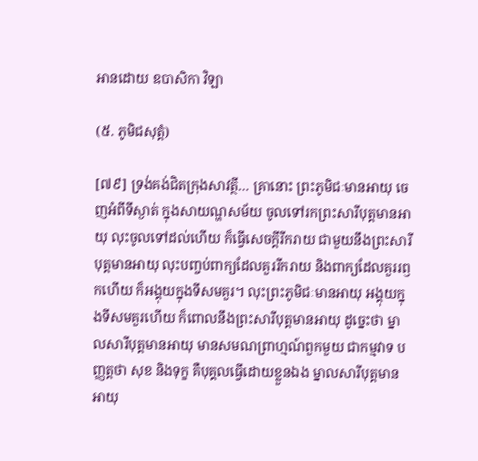អានដោយ ឧបាសិកា វិឡា

(៥. ភូមិជសុត្តំ)

[៧៩] ទ្រង់គង់ជិតក្រុងសាវត្ថី… គ្រានោះ ព្រះភូមិជៈមានអាយុ ចេញអំពីទីស្ងាត់ ក្នុងសាយណ្ហសម័យ ចូលទៅរកព្រះសារីបុត្តមានអាយុ លុះចូលទៅដល់ហើយ ក៏ធ្វើសេចក្តីរីករាយ ជាមួយនឹងព្រះសារីបុត្តមានអាយុ លុះបញ្ចប់ពាក្យដែលគួររីករាយ និងពាក្យដែលគួររឭកហើយ ក៏អង្គុយក្នុងទីសមគួរ។ លុះព្រះភូមិជៈមានអាយុ អង្គុយក្នុងទីសមគួរហើយ ក៏ពោលនឹងព្រះសារីបុត្តមានអាយុ ដូច្នេះថា ម្នាលសារីបុត្តមានអាយុ មានសមណព្រាហ្មណ៍ពួកមួយ ជាកម្មវាទ បញ្ញត្តថា សុខ និងទុក្ខ គឺបុគ្គលធ្វើដោយខ្លួនឯង ម្នាលសារីបុត្តមានអាយុ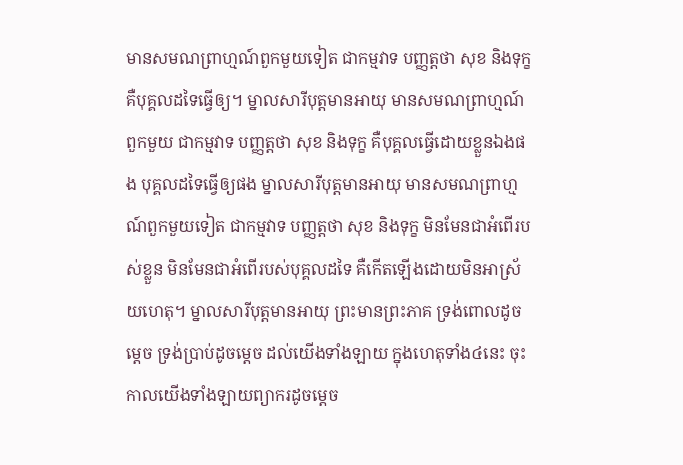មានសមណព្រាហ្មណ៍ពួកមួយទៀត ជាកម្មវាទ បញ្ញត្តថា សុខ និងទុក្ខ គឺបុគ្គលដទៃធ្វើឲ្យ។ ម្នាលសារីបុត្តមានអាយុ មានសមណព្រាហ្មណ៍ពួកមួយ ជាកម្មវាទ បញ្ញត្តថា សុខ និងទុក្ខ គឺបុគ្គលធ្វើដោយខ្លួនឯងផង បុគ្គលដទៃធ្វើឲ្យផង ម្នាលសារីបុត្តមានអាយុ មានសមណព្រាហ្មណ៍ពួកមួយទៀត ជាកម្មវាទ បញ្ញត្តថា សុខ និងទុក្ខ មិនមែនជាអំពើរបស់ខ្លួន មិនមែនជាអំពើរបស់បុគ្គលដទៃ គឺកើតឡើងដោយមិនអាស្រ័យហេតុ។ ម្នាលសារីបុត្តមានអាយុ ព្រះមានព្រះភាគ ទ្រង់ពោលដូចម្តេច ទ្រង់ប្រាប់ដូចម្តេច ដល់យើងទាំងឡាយ ក្នុងហេតុទាំង៤នេះ ចុះកាលយើងទាំងឡាយព្យាករដូចម្តេច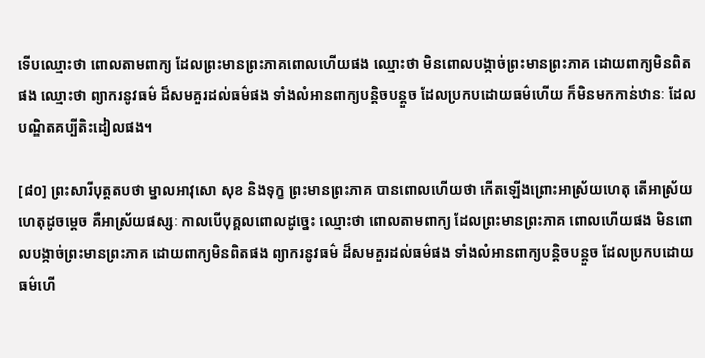ទើបឈ្មោះថា ពោលតាមពាក្យ ដែលព្រះមានព្រះភាគពោលហើយផង ឈ្មោះថា មិនពោលបង្កាច់ព្រះមានព្រះភាគ ដោយពាក្យមិនពិតផង ឈ្មោះថា ព្យាករនូវធម៌ ដ៏សមគួរដល់ធម៌ផង ទាំងលំអានពាក្យបន្តិចបន្តួច ដែលប្រកបដោយធម៌ហើយ ក៏មិនមកកាន់ឋានៈ ដែលបណ្ឌិតគប្បីតិះដៀលផង។

[៨០] ព្រះសារីបុត្តតបថា ម្នាលអាវុសោ សុខ និងទុក្ខ ព្រះមានព្រះភាគ បានពោលហើយថា កើតឡើងព្រោះអាស្រ័យហេតុ តើអាស្រ័យហេតុដូចម្តេច គឺអាស្រ័យផស្សៈ កាលបើបុគ្គលពោលដូច្នេះ ឈ្មោះថា ពោលតាមពាក្យ ដែលព្រះមានព្រះភាគ ពោលហើយផង មិនពោលបង្កាច់ព្រះមានព្រះភាគ ដោយពាក្យមិនពិតផង ព្យាករនូវធម៌ ដ៏សមគួរដល់ធម៌ផង ទាំងលំអានពាក្យបន្តិចបន្តួច ដែលប្រកបដោយធម៌ហើ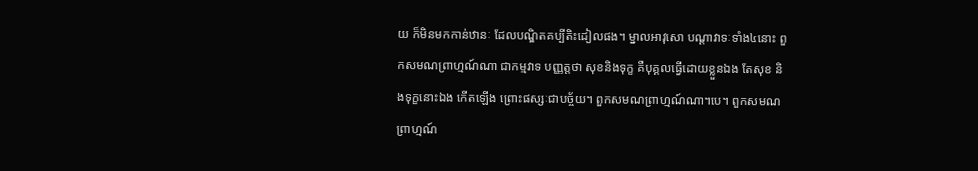យ ក៏មិនមកកាន់ឋានៈ ដែលបណ្ឌិតគប្បីតិះដៀលផង។ ម្នាលអាវុសោ បណ្តាវាទៈទាំង៤នោះ ពួកសមណព្រាហ្មណ៍ណា ជាកម្មវាទ បញ្ញត្តថា សុខនិងទុក្ខ គឺបុគ្គលធ្វើដោយខ្លួនឯង តែសុខ និងទុក្ខនោះឯង កើតឡើង ព្រោះផស្សៈជាបច្ច័យ។ ពួកសមណព្រាហ្មណ៍ណា។បេ។ ពួកសមណព្រាហ្មណ៍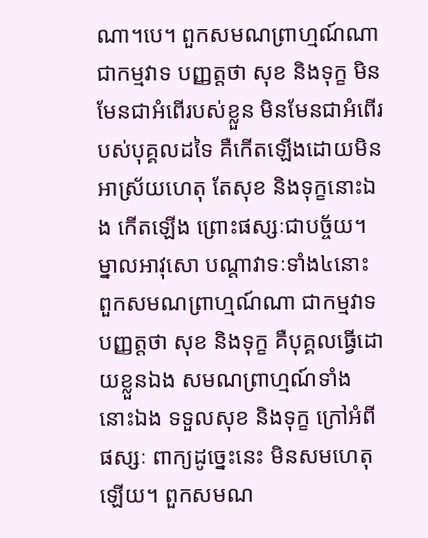ណា។បេ។ ពួកសមណព្រាហ្មណ៍ណា ជាកម្មវាទ បញ្ញត្តថា សុខ និងទុក្ខ មិនមែនជាអំពើរបស់ខ្លួន មិនមែនជាអំពើរបស់បុគ្គលដទៃ គឺកើតឡើងដោយមិនអាស្រ័យហេតុ តែសុខ និងទុក្ខនោះឯង កើតឡើង ព្រោះផស្សៈជាបច្ច័យ។ ម្នាលអាវុសោ បណ្តាវាទៈទាំង៤នោះ ពួកសមណព្រាហ្មណ៍ណា ជាកម្មវាទ បញ្ញត្តថា សុខ និងទុក្ខ គឺបុគ្គលធ្វើដោយខ្លួនឯង សមណព្រាហ្មណ៍ទាំងនោះឯង ទទួលសុខ និងទុក្ខ ក្រៅអំពីផស្សៈ ពាក្យដូច្នេះនេះ មិនសមហេតុឡើយ។ ពួកសមណ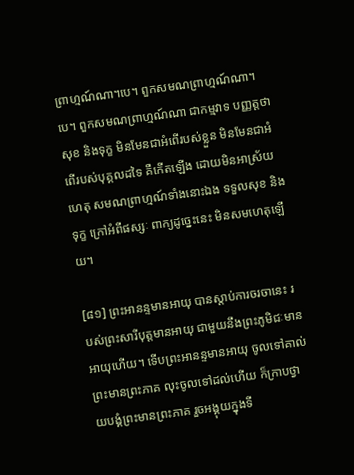ព្រាហ្មណ៍ណា។បេ។ ពួកសមណព្រាហ្មណ៍ណា។បេ។ ពួកសមណព្រាហ្មណ៍ណា ជាកម្មវាទ បញ្ញត្តថា សុខ និងទុក្ខ មិនមែនជាអំពើរបស់ខ្លួន មិនមែនជាអំពើរបស់បុគ្គលដទៃ គឺកើតឡើង ដោយមិនអាស្រ័យហេតុ សមណព្រាហ្មណ៍ទាំងនោះឯង ទទួលសុខ និងទុក្ខ ក្រៅអំពីផស្សៈ ពាក្យដូច្នេះនេះ មិនសមហេតុឡើយ។

[៨១] ព្រះអានន្ទមានអាយុ បានស្តាប់ការចរចានេះ របស់ព្រះសារីបុត្តមានអាយុ ជាមួយនឹងព្រះភូមិជៈមានអាយុហើយ។ ទើបព្រះអានន្ទមានអាយុ ចូលទៅគាល់ព្រះមានព្រះភាគ លុះចូលទៅដល់ហើយ ក៏ក្រាបថ្វាយបង្គំព្រះមានព្រះភាគ រួចអង្គុយក្នុងទី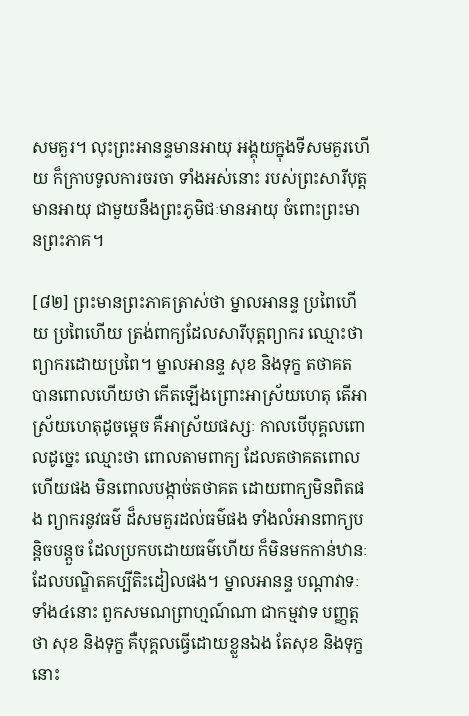សមគួរ។ លុះព្រះអានន្ទមានអាយុ អង្គុយក្នុងទីសមគួរហើយ ក៏ក្រាបទូលការចរចា ទាំងអស់នោះ របស់ព្រះសារីបុត្តមានអាយុ ជាមួយនឹងព្រះភូមិជៈមានអាយុ ចំពោះព្រះមានព្រះភាគ។

[៨២] ព្រះមានព្រះភាគត្រាស់ថា ម្នាលអានន្ទ ប្រពៃហើយ ប្រពៃហើយ ត្រង់ពាក្យដែលសារីបុត្តព្យាករ ឈ្មោះថា ព្យាករដោយប្រពៃ។ ម្នាលអានន្ទ សុខ និងទុក្ខ តថាគត បានពោលហើយថា កើតឡើងព្រោះអាស្រ័យហេតុ តើអាស្រ័យហេតុដូចម្តេច គឺអាស្រ័យផស្សៈ កាលបើបុគ្គលពោលដូច្នេះ ឈ្មោះថា ពោលតាមពាក្យ ដែលតថាគតពោលហើយផង មិនពោលបង្កាច់តថាគត ដោយពាក្យមិនពិតផង ព្យាករនូវធម៌ ដ៏សមគួរដល់ធម៌ផង ទាំងលំអានពាក្យបន្តិចបន្តួច ដែលប្រកបដោយធម៌ហើយ ក៏មិនមកកាន់ឋានៈ ដែលបណ្ឌិតគប្បីតិះដៀលផង។ ម្នាលអានន្ទ បណ្តាវាទៈទាំង៤នោះ ពួកសមណព្រាហ្មណ៍ណា ជាកម្មវាទ បញ្ញត្តថា សុខ និងទុក្ខ គឺបុគ្គលធ្វើដោយខ្លួនឯង តែសុខ និងទុក្ខនោះ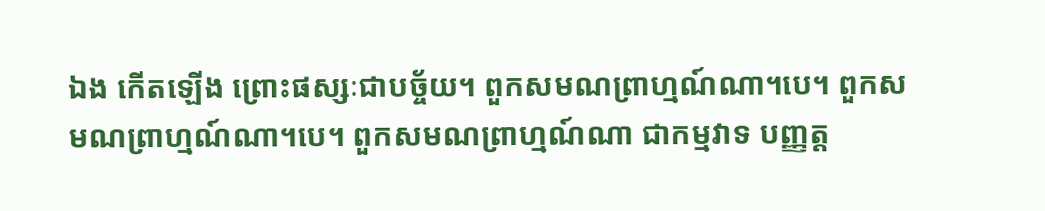ឯង កើតឡើង ព្រោះផស្សៈជាបច្ច័យ។ ពួកសមណព្រាហ្មណ៍ណា។បេ។ ពួកសមណព្រាហ្មណ៍ណា។បេ។ ពួកសមណព្រាហ្មណ៍ណា ជាកម្មវាទ បញ្ញត្ត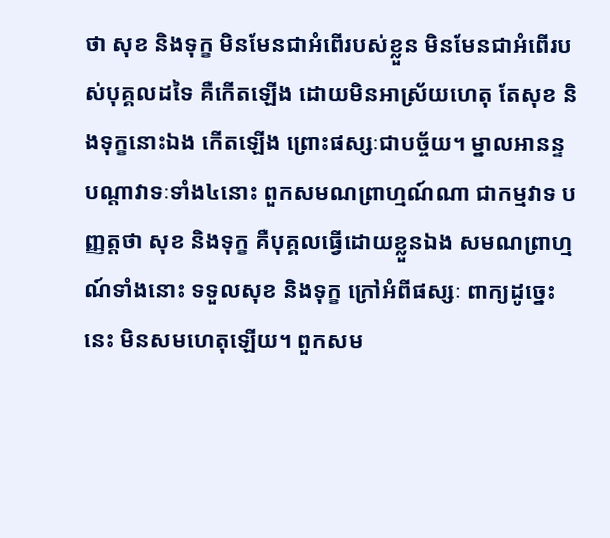ថា សុខ និងទុក្ខ មិនមែនជាអំពើរបស់ខ្លួន មិនមែនជាអំពើរបស់បុគ្គលដទៃ គឺកើតឡើង ដោយមិនអាស្រ័យហេតុ តែសុខ និងទុក្ខនោះឯង កើតឡើង ព្រោះផស្សៈជាបច្ច័យ។ ម្នាលអានន្ទ បណ្តាវាទៈទាំង៤នោះ ពួកសមណព្រាហ្មណ៍ណា ជាកម្មវាទ បញ្ញត្តថា សុខ និងទុក្ខ គឺបុគ្គលធ្វើដោយខ្លួនឯង សមណព្រាហ្មណ៍ទាំងនោះ ទទួលសុខ និងទុក្ខ ក្រៅអំពីផស្សៈ ពាក្យដូច្នេះនេះ មិនសមហេតុឡើយ។ ពួកសម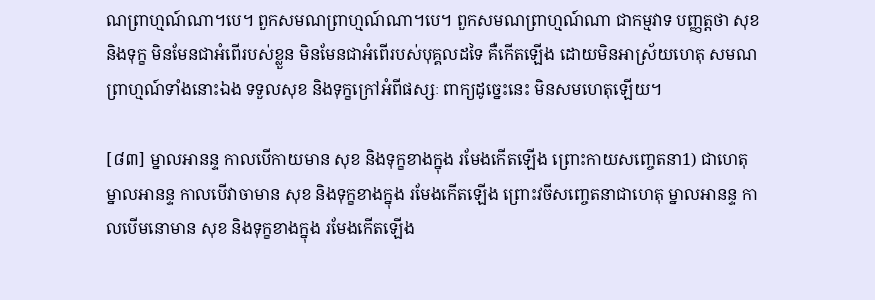ណព្រាហ្មណ៍ណា។បេ។ ពួកសមណព្រាហ្មណ៍ណា។បេ។ ពួកសមណព្រាហ្មណ៍ណា ជាកម្មវាទ បញ្ញត្តថា សុខ និងទុក្ខ មិនមែនជាអំពើរបស់ខ្លួន មិនមែនជាអំពើរបស់បុគ្គលដទៃ គឺកើតឡើង ដោយមិនអាស្រ័យហេតុ សមណព្រាហ្មណ៍ទាំងនោះឯង ទទួលសុខ និងទុក្ខក្រៅអំពីផស្សៈ ពាក្យដូច្នេះនេះ មិនសមហេតុឡើយ។

[៨៣] ម្នាលអានន្ទ កាលបើកាយមាន សុខ និងទុក្ខខាងក្នុង រមែងកើតឡើង ព្រោះកាយសញ្ចេតនា1) ជាហេតុ ម្នាលអានន្ទ កាលបើវាចាមាន សុខ និងទុក្ខខាងក្នុង រមែងកើតឡើង ព្រោះវចីសញ្ចេតនាជាហេតុ ម្នាលអានន្ទ កាលបើមនោមាន សុខ និងទុក្ខខាងក្នុង រមែងកើតឡើង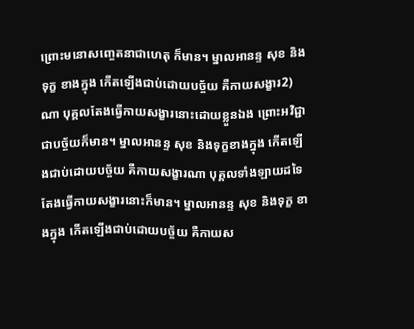ព្រោះមនោសញ្ចេតនាជាហេតុ ក៏មាន។ ម្នាលអានន្ទ សុខ និងទុក្ខ ខាងក្នុង កើតឡើងជាប់ដោយបច្ច័យ គឺកាយសង្ខារ2) ណា បុគ្គលតែងធ្វើកាយសង្ខារនោះដោយខ្លួនឯង ព្រោះអវិជ្ជាជាបច្ច័យក៏មាន។ ម្នាលអានន្ទ សុខ និងទុក្ខខាងក្នុង កើតឡើងជាប់ដោយបច្ច័យ គឺកាយសង្ខារណា បុគ្គលទាំងឡាយដទៃ តែងធ្វើកាយសង្ខារនោះក៏មាន។ ម្នាលអានន្ទ សុខ និងទុក្ខ ខាងក្នុង កើតឡើងជាប់ដោយបច្ច័យ គឺកាយស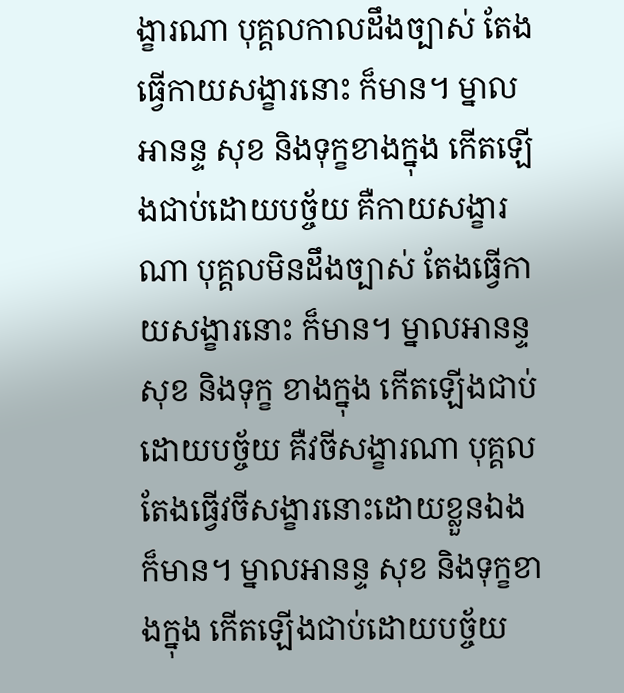ង្ខារណា បុគ្គលកាលដឹងច្បាស់ តែងធ្វើកាយសង្ខារនោះ ក៏មាន។ ម្នាលអានន្ទ សុខ និងទុក្ខខាងក្នុង កើតឡើងជាប់ដោយបច្ច័យ គឺកាយសង្ខារណា បុគ្គលមិនដឹងច្បាស់ តែងធ្វើកាយសង្ខារនោះ ក៏មាន។ ម្នាលអានន្ទ សុខ និងទុក្ខ ខាងក្នុង កើតឡើងជាប់ដោយបច្ច័យ គឺវចីសង្ខារណា បុគ្គលតែងធ្វើវចីសង្ខារនោះដោយខ្លួនឯង ក៏មាន។ ម្នាលអានន្ទ សុខ និងទុក្ខខាងក្នុង កើតឡើងជាប់ដោយបច្ច័យ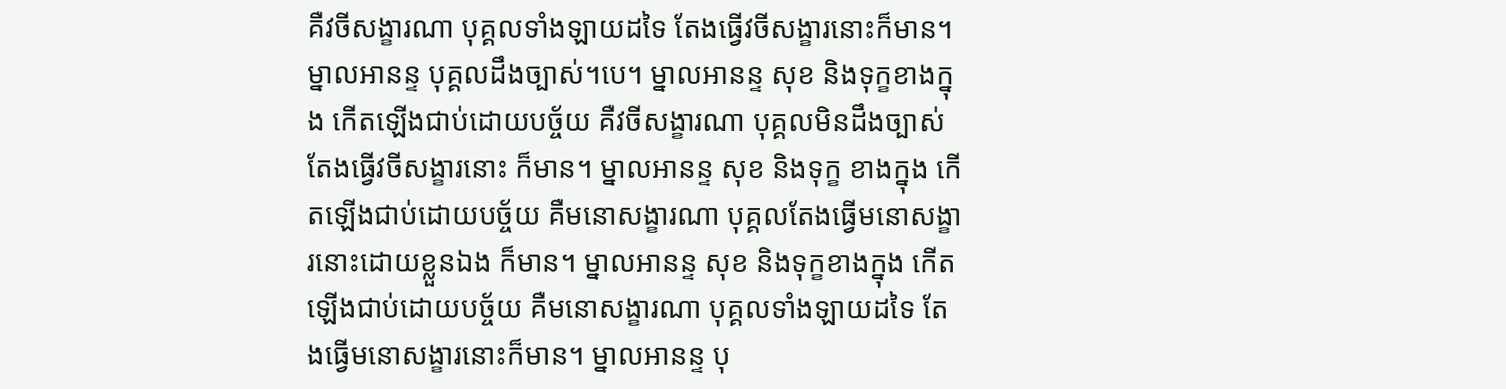គឺវចីសង្ខារណា បុគ្គលទាំងឡាយដទៃ តែងធ្វើវចីសង្ខារនោះក៏មាន។ ម្នាលអានន្ទ បុគ្គលដឹងច្បាស់។បេ។ ម្នាលអានន្ទ សុខ និងទុក្ខខាងក្នុង កើតឡើងជាប់ដោយបច្ច័យ គឺវចីសង្ខារណា បុគ្គលមិនដឹងច្បាស់ តែងធ្វើវចីសង្ខារនោះ ក៏មាន។ ម្នាលអានន្ទ សុខ និងទុក្ខ ខាងក្នុង កើតឡើងជាប់ដោយបច្ច័យ គឺមនោសង្ខារណា បុគ្គលតែងធ្វើមនោសង្ខារនោះដោយខ្លួនឯង ក៏មាន។ ម្នាលអានន្ទ សុខ និងទុក្ខខាងក្នុង កើតឡើងជាប់ដោយបច្ច័យ គឺមនោសង្ខារណា បុគ្គលទាំងឡាយដទៃ តែងធ្វើមនោសង្ខារនោះក៏មាន។ ម្នាលអានន្ទ បុ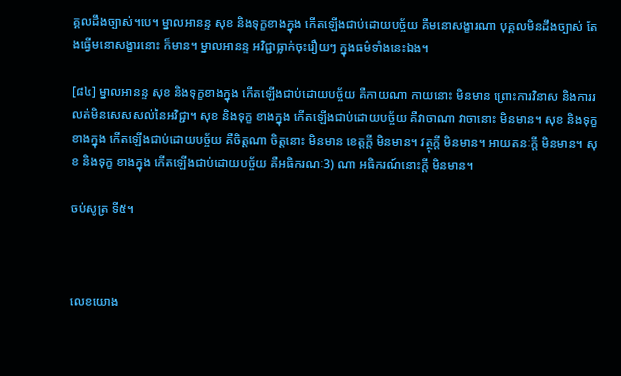គ្គលដឹងច្បាស់។បេ។ ម្នាលអានន្ទ សុខ និងទុក្ខខាងក្នុង កើតឡើងជាប់ដោយបច្ច័យ គឺមនោសង្ខារណា បុគ្គលមិនដឹងច្បាស់ តែងធ្វើមនោសង្ខារនោះ ក៏មាន។ ម្នាលអានន្ទ អវិជ្ជាធ្លាក់ចុះរឿយៗ ក្នុងធម៌ទាំងនេះឯង។

[៨៤] ម្នាលអានន្ទ សុខ និងទុក្ខខាងក្នុង កើតឡើងជាប់ដោយបច្ច័យ គឺកាយណា កាយនោះ មិនមាន ព្រោះការវិនាស និងការរលត់មិនសេសសល់នៃអវិជ្ជា។ សុខ និងទុក្ខ ខាងក្នុង កើតឡើងជាប់ដោយបច្ច័យ គឺវាចាណា វាចានោះ មិនមាន។ សុខ និងទុក្ខខាងក្នុង កើតឡើងជាប់ដោយបច្ច័យ គឺចិត្តណា ចិត្តនោះ មិនមាន ខេត្តក្តី មិនមាន។ វត្ថុក្តី មិនមាន។ អាយតនៈក្តី មិនមាន។ សុខ និងទុក្ខ ខាងក្នុង កើតឡើងជាប់ដោយបច្ច័យ គឺអធិករណៈ3) ណា អធិករណ៍នោះក្តី មិនមាន។

ចប់សូត្រ ទី៥។



លេខយោង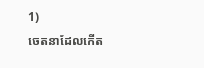1)
ចេតនាដែលកើត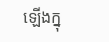ឡើងក្នុ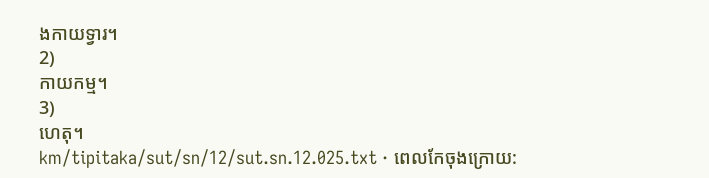ងកាយទ្វារ។
2)
កាយកម្ម។
3)
ហេតុ។
km/tipitaka/sut/sn/12/sut.sn.12.025.txt · ពេលកែចុងក្រោយ: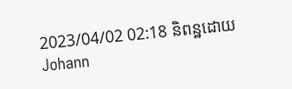2023/04/02 02:18 និពន្ឋដោយ Johann